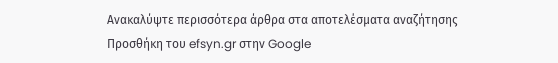Ανακαλύψτε περισσότερα άρθρα στα αποτελέσματα αναζήτησης
Προσθήκη του efsyn.gr στην Google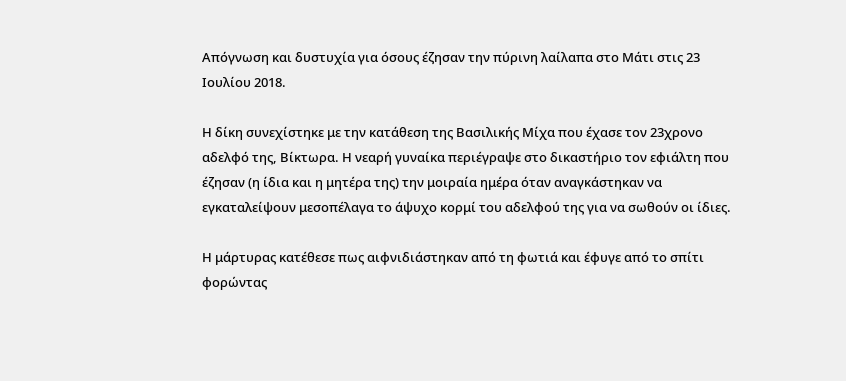Απόγνωση και δυστυχία για όσους έζησαν την πύρινη λαίλαπα στο Μάτι στις 23 Ιουλίου 2018.

Η δίκη συνεχίστηκε με την κατάθεση της Βασιλικής Μίχα που έχασε τον 23χρονο αδελφό της, Βίκτωρα. Η νεαρή γυναίκα περιέγραψε στο δικαστήριο τον εφιάλτη που έζησαν (η ίδια και η μητέρα της) την μοιραία ημέρα όταν αναγκάστηκαν να εγκαταλείψουν μεσοπέλαγα το άψυχο κορμί του αδελφού της για να σωθούν οι ίδιες.

Η μάρτυρας κατέθεσε πως αιφνιδιάστηκαν από τη φωτιά και έφυγε από το σπίτι φορώντας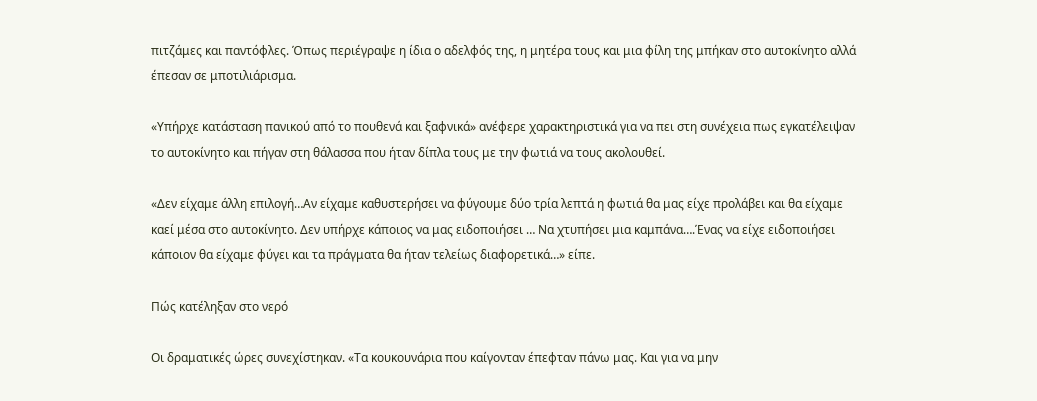πιτζάμες και παντόφλες. Όπως περιέγραψε η ίδια ο αδελφός της, η μητέρα τους και μια φίλη της μπήκαν στο αυτοκίνητο αλλά έπεσαν σε μποτιλιάρισμα.

«Υπήρχε κατάσταση πανικού από το πουθενά και ξαφνικά» ανέφερε χαρακτηριστικά για να πει στη συνέχεια πως εγκατέλειψαν το αυτοκίνητο και πήγαν στη θάλασσα που ήταν δίπλα τους με την φωτιά να τους ακολουθεί.

«Δεν είχαμε άλλη επιλογή…Αν είχαμε καθυστερήσει να φύγουμε δύο τρία λεπτά η φωτιά θα μας είχε προλάβει και θα είχαμε καεί μέσα στο αυτοκίνητο. Δεν υπήρχε κάποιος να μας ειδοποιήσει … Να χτυπήσει μια καμπάνα….Ένας να είχε ειδοποιήσει κάποιον θα είχαμε φύγει και τα πράγματα θα ήταν τελείως διαφορετικά…» είπε.

Πώς κατέληξαν στο νερό

Οι δραματικές ώρες συνεχίστηκαν. «Τα κουκουνάρια που καίγονταν έπεφταν πάνω μας. Και για να μην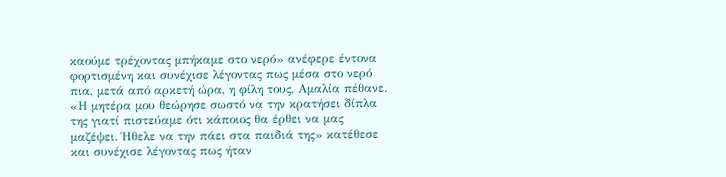καούμε τρέχοντας μπήκαμε στο νερό» ανέφερε έντονα φορτισμένη και συνέχισε λέγοντας πως μέσα στο νερό πια, μετά από αρκετή ώρα, η φίλη τους, Αμαλία πέθανε. «Η μητέρα μου θεώρησε σωστό να την κρατήσει δίπλα της γιατί πιστεύαμε ότι κάποιος θα έρθει να μας μαζέψει. Ήθελε να την πάει στα παιδιά της» κατέθεσε και συνέχισε λέγοντας πως ήταν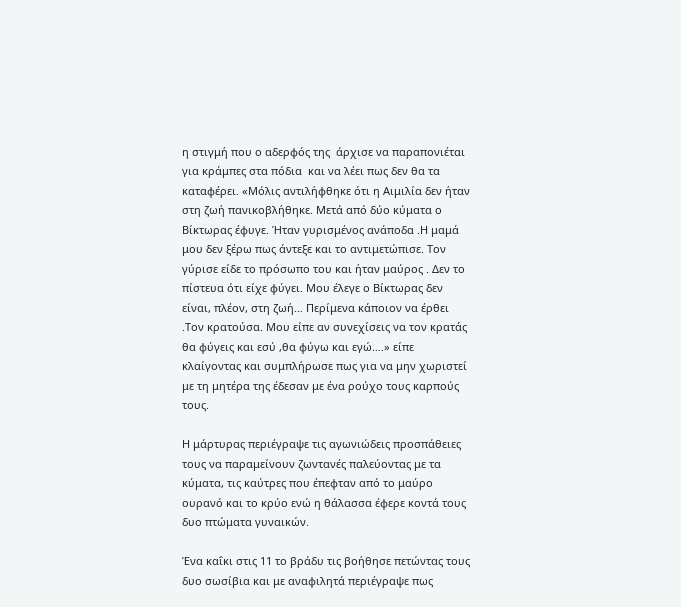η στιγμή που ο αδερφός της  άρχισε να παραπονιέται για κράμπες στα πόδια  και να λέει πως δεν θα τα καταφέρει. «Μόλις αντιλήφθηκε ότι η Αιμιλία δεν ήταν στη ζωή πανικοβλήθηκε. Μετά από δύο κύματα ο Βίκτωρας έφυγε. Ήταν γυρισμένος ανάποδα .Η μαμά μου δεν ξέρω πως άντεξε και το αντιμετώπισε. Τον γύρισε είδε το πρόσωπο του και ήταν μαύρος . Δεν το πίστευα ότι είχε φύγει. Μου έλεγε ο Βίκτωρας δεν είναι, πλέον, στη ζωή… Περίμενα κάποιον να έρθει .Τον κρατούσα. Μου είπε αν συνεχίσεις να τον κρατάς θα φύγεις και εσύ ,θα φύγω και εγώ….» είπε κλαίγοντας και συμπλήρωσε πως για να μην χωριστεί με τη μητέρα της έδεσαν με ένα ρούχο τους καρπούς τους.

Η μάρτυρας περιέγραψε τις αγωνιώδεις προσπάθειες τους να παραμείνουν ζωντανές παλεύοντας με τα κύματα, τις καύτρες που έπεφταν από το μαύρο ουρανό και το κρύο ενώ η θάλασσα έφερε κοντά τους δυο πτώματα γυναικών.

Ένα καΐκι στις 11 το βράδυ τις βοήθησε πετώντας τους δυο σωσίβια και με αναφιλητά περιέγραψε πως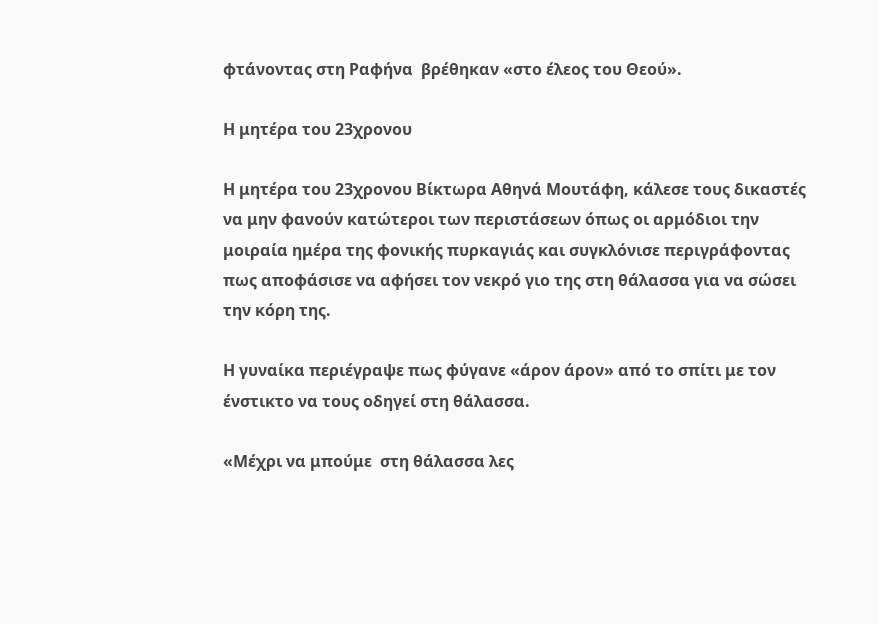φτάνοντας στη Ραφήνα  βρέθηκαν «στο έλεος του Θεού».

Η μητέρα του 23χρονου

Η μητέρα του 23χρονου Βίκτωρα Αθηνά Μουτάφη, κάλεσε τους δικαστές να μην φανούν κατώτεροι των περιστάσεων όπως οι αρμόδιοι την μοιραία ημέρα της φονικής πυρκαγιάς και συγκλόνισε περιγράφοντας πως αποφάσισε να αφήσει τον νεκρό γιο της στη θάλασσα για να σώσει την κόρη της.

Η γυναίκα περιέγραψε πως φύγανε «άρον άρον» από το σπίτι με τον ένστικτο να τους οδηγεί στη θάλασσα.

«Μέχρι να μπούμε  στη θάλασσα λες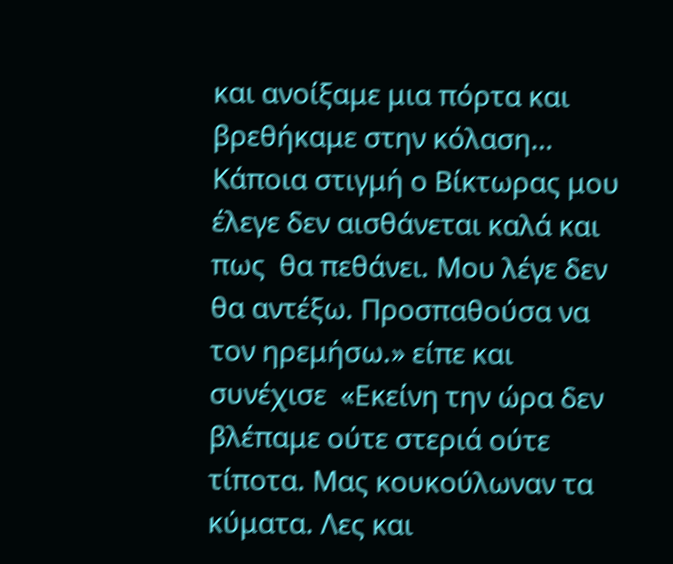και ανοίξαμε μια πόρτα και βρεθήκαμε στην κόλαση… Κάποια στιγμή ο Βίκτωρας μου έλεγε δεν αισθάνεται καλά και πως  θα πεθάνει. Μου λέγε δεν θα αντέξω. Προσπαθούσα να τον ηρεμήσω.» είπε και συνέχισε  «Εκείνη την ώρα δεν βλέπαμε ούτε στεριά ούτε τίποτα. Μας κουκούλωναν τα κύματα. Λες και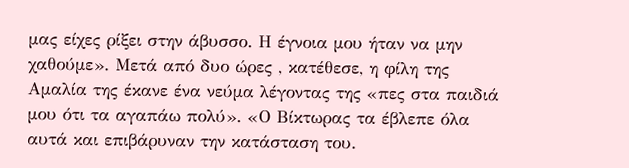μας είχες ρίξει στην άβυσσο. Η έγνοια μου ήταν να μην χαθούμε». Μετά από δυο ώρες , κατέθεσε, η φίλη της Αμαλία της έκανε ένα νεύμα λέγοντας της «πες στα παιδιά μου ότι τα αγαπάω πολύ». «Ο Βίκτωρας τα έβλεπε όλα αυτά και επιβάρυναν την κατάσταση του.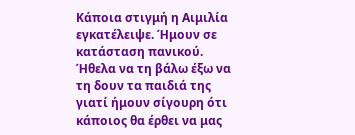Κάποια στιγμή η Αιμιλία εγκατέλειψε. Ήμουν σε κατάσταση πανικού. Ήθελα να τη βάλω έξω να τη δουν τα παιδιά της γιατί ήμουν σίγουρη ότι κάποιος θα έρθει να μας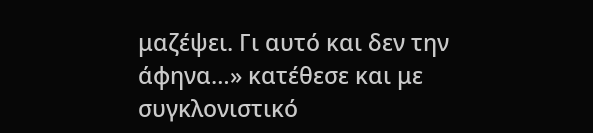μαζέψει. Γι αυτό και δεν την άφηνα…» κατέθεσε και με συγκλονιστικό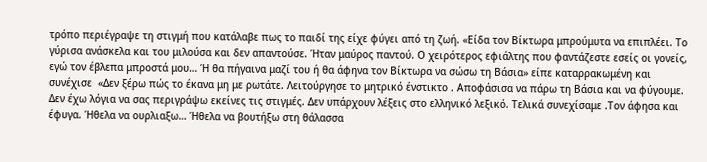τρόπο περιέγραψε τη στιγμή που κατάλαβε πως το παιδί της είχε φύγει από τη ζωή. «Είδα τον Βίκτωρα μπρούμυτα να επιπλέει. Το γύρισα ανάσκελα και του μιλούσα και δεν απαντούσε. Ήταν μαύρος παντού. Ο χειρότερος εφιάλτης που φαντάζεστε εσείς οι γονείς, εγώ τον έβλεπα μπροστά μου… Ή θα πήγαινα μαζί του ή θα άφηνα τον Βίκτωρα να σώσω τη Βάσια» είπε καταρρακωμένη και συνέχισε  «Δεν ξέρω πώς το έκανα μη με ρωτάτε. Λειτούργησε το μητρικό ένστικτο . Αποφάσισα να πάρω τη Βάσια και να φύγουμε. Δεν έχω λόγια να σας περιγράψω εκείνες τις στιγμές. Δεν υπάρχουν λέξεις στο ελληνικό λεξικό. Τελικά συνεχίσαμε .Τον άφησα και έφυγα. Ήθελα να ουρλιαξω… Ήθελα να βουτήξω στη θάλασσα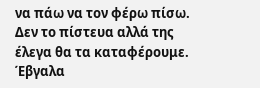να πάω να τον φέρω πίσω. Δεν το πίστευα αλλά της έλεγα θα τα καταφέρουμε. Έβγαλα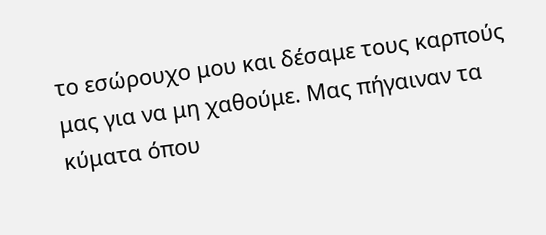το εσώρουχο μου και δέσαμε τους καρπούς μας για να μη χαθούμε. Μας πήγαιναν τα κύματα όπου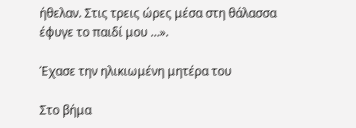ήθελαν. Στις τρεις ώρες μέσα στη θάλασσα έφυγε το παιδί μου …».

Έχασε την ηλικιωμένη μητέρα του

Στο βήμα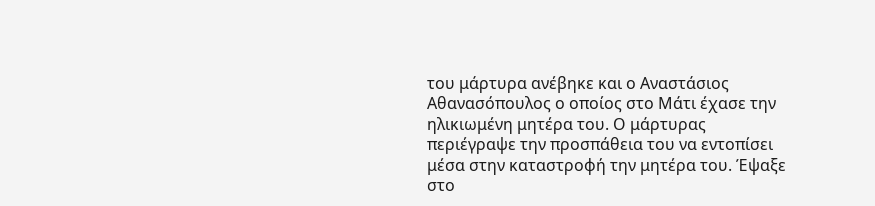του μάρτυρα ανέβηκε και ο Αναστάσιος Αθανασόπουλος ο οποίος στο Μάτι έχασε την ηλικιωμένη μητέρα του. Ο μάρτυρας περιέγραψε την προσπάθεια του να εντοπίσει μέσα στην καταστροφή την μητέρα του. Έψαξε στο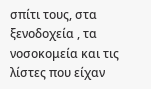σπίτι τους, στα ξενοδοχεία , τα νοσοκομεία και τις λίστες που είχαν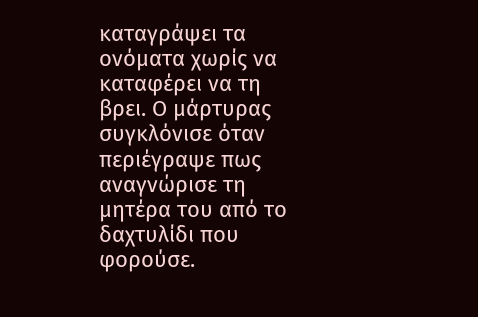καταγράψει τα ονόματα χωρίς να καταφέρει να τη  βρει. Ο μάρτυρας συγκλόνισε όταν περιέγραψε πως αναγνώρισε τη μητέρα του από το δαχτυλίδι που φορούσε.